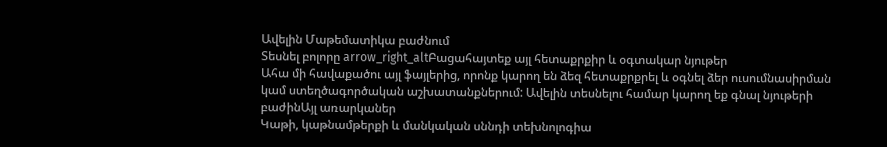Ավելին Մաթեմատիկա բաժնում
Տեսնել բոլորը arrow_right_altԲացահայտեք այլ հետաքրքիր և օգտակար նյութեր
Ահա մի հավաքածու այլ ֆայլերից, որոնք կարող են ձեզ հետաքրքրել և օգնել ձեր ուսումնասիրման կամ ստեղծագործական աշխատանքներում: Ավելին տեսնելու համար կարող եք գնալ նյութերի բաժինԱյլ առարկաներ
Կաթի, կաթնամթերքի և մանկական սննդի տեխնոլոգիա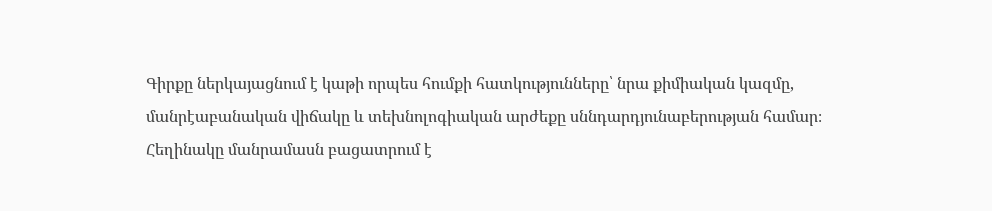Գիրքը ներկայացնում է կաթի որպես հումքի հատկությունները՝ նրա քիմիական կազմը, մանրէաբանական վիճակը և տեխնոլոգիական արժեքը սննդարդյունաբերության համար։ Հեղինակը մանրամասն բացատրում է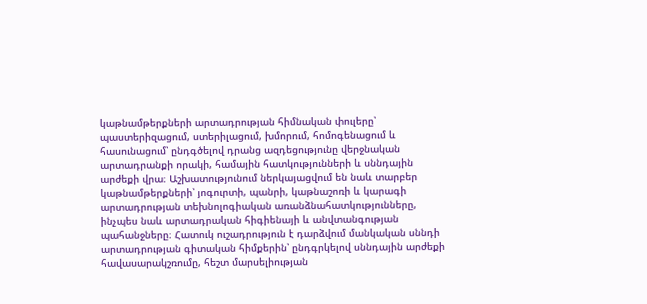կաթնամթերքների արտադրության հիմնական փուլերը՝ պաստերիզացում, ստերիլացում, խմորում, հոմոգենացում և հասունացում՝ ընդգծելով դրանց ազդեցությունը վերջնական արտադրանքի որակի, համային հատկությունների և սննդային արժեքի վրա։ Աշխատությունում ներկայացվում են նաև տարբեր կաթնամթերքների՝ յոգուրտի, պանրի, կաթնաշոռի և կարագի արտադրության տեխնոլոգիական առանձնահատկությունները, ինչպես նաև արտադրական հիգիենայի և անվտանգության պահանջները։ Հատուկ ուշադրություն է դարձվում մանկական սննդի արտադրության գիտական հիմքերին՝ ընդգրկելով սննդային արժեքի հավասարակշռումը, հեշտ մարսելիության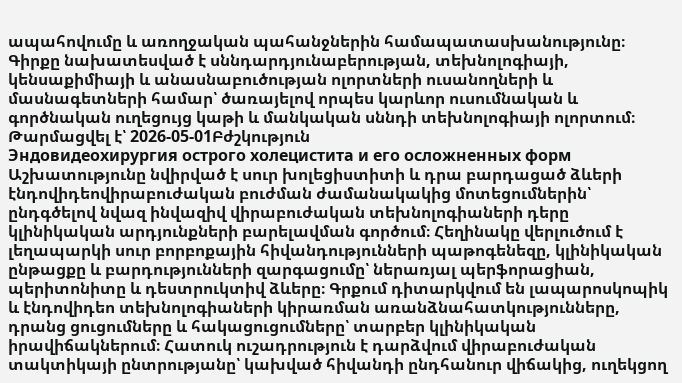ապահովումը և առողջական պահանջներին համապատասխանությունը։ Գիրքը նախատեսված է սննդարդյունաբերության, տեխնոլոգիայի, կենսաքիմիայի և անասնաբուծության ոլորտների ուսանողների և մասնագետների համար՝ ծառայելով որպես կարևոր ուսումնական և գործնական ուղեցույց կաթի և մանկական սննդի տեխնոլոգիայի ոլորտում։
Թարմացվել է՝ 2026-05-01Բժշկություն
Эндовидеохирургия острого холецистита и его осложненных форм
Աշխատությունը նվիրված է սուր խոլեցիստիտի և դրա բարդացած ձևերի էնդովիդեովիրաբուժական բուժման ժամանակակից մոտեցումներին՝ ընդգծելով նվազ ինվազիվ վիրաբուժական տեխնոլոգիաների դերը կլինիկական արդյունքների բարելավման գործում։ Հեղինակը վերլուծում է լեղապարկի սուր բորբոքային հիվանդությունների պաթոգենեզը, կլինիկական ընթացքը և բարդությունների զարգացումը՝ ներառյալ պերֆորացիան, պերիտոնիտը և դեստրուկտիվ ձևերը։ Գրքում դիտարկվում են լապարոսկոպիկ և էնդովիդեո տեխնոլոգիաների կիրառման առանձնահատկությունները, դրանց ցուցումները և հակացուցումները՝ տարբեր կլինիկական իրավիճակներում։ Հատուկ ուշադրություն է դարձվում վիրաբուժական տակտիկայի ընտրությանը՝ կախված հիվանդի ընդհանուր վիճակից, ուղեկցող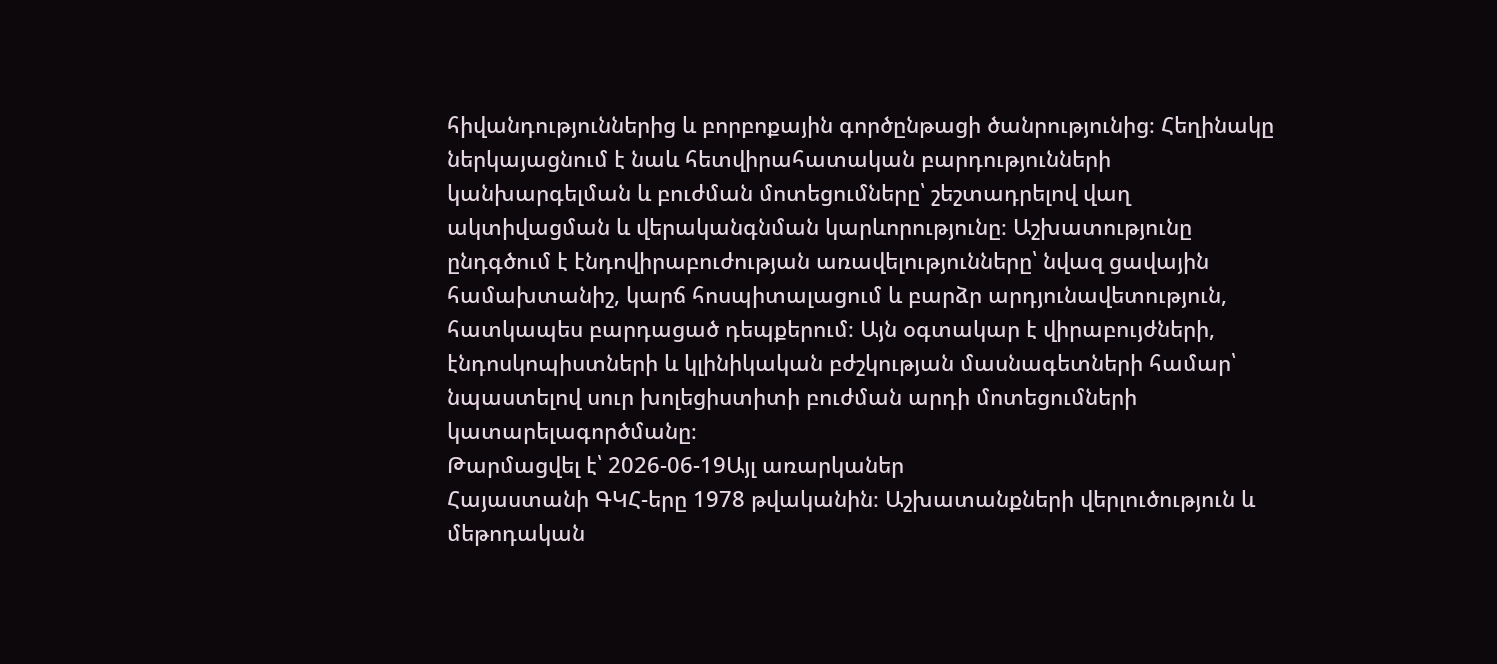հիվանդություններից և բորբոքային գործընթացի ծանրությունից։ Հեղինակը ներկայացնում է նաև հետվիրահատական բարդությունների կանխարգելման և բուժման մոտեցումները՝ շեշտադրելով վաղ ակտիվացման և վերականգնման կարևորությունը։ Աշխատությունը ընդգծում է էնդովիրաբուժության առավելությունները՝ նվազ ցավային համախտանիշ, կարճ հոսպիտալացում և բարձր արդյունավետություն, հատկապես բարդացած դեպքերում։ Այն օգտակար է վիրաբույժների, էնդոսկոպիստների և կլինիկական բժշկության մասնագետների համար՝ նպաստելով սուր խոլեցիստիտի բուժման արդի մոտեցումների կատարելագործմանը։
Թարմացվել է՝ 2026-06-19Այլ առարկաներ
Հայաստանի ԳԿՀ-երը 1978 թվականին։ Աշխատանքների վերլուծություն և մեթոդական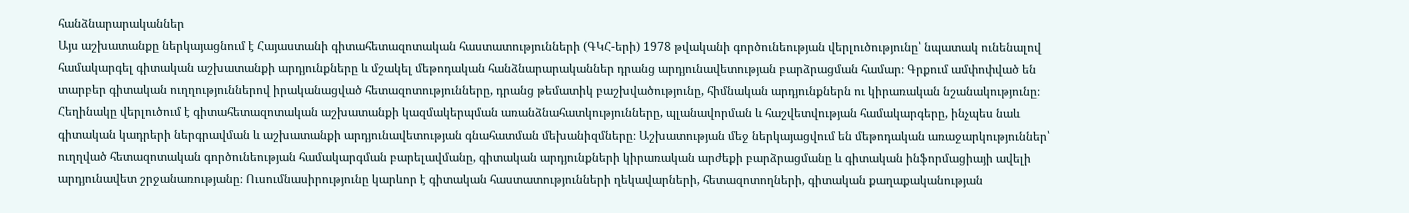հանձնարարականներ
Այս աշխատանքը ներկայացնում է Հայաստանի գիտահետազոտական հաստատությունների (ԳԿՀ-երի) 1978 թվականի գործունեության վերլուծությունը՝ նպատակ ունենալով համակարգել գիտական աշխատանքի արդյունքները և մշակել մեթոդական հանձնարարականներ դրանց արդյունավետության բարձրացման համար։ Գրքում ամփոփված են տարբեր գիտական ուղղություններով իրականացված հետազոտությունները, դրանց թեմատիկ բաշխվածությունը, հիմնական արդյունքներն ու կիրառական նշանակությունը։ Հեղինակը վերլուծում է գիտահետազոտական աշխատանքի կազմակերպման առանձնահատկությունները, պլանավորման և հաշվետվության համակարգերը, ինչպես նաև գիտական կադրերի ներգրավման և աշխատանքի արդյունավետության գնահատման մեխանիզմները։ Աշխատության մեջ ներկայացվում են մեթոդական առաջարկություններ՝ ուղղված հետազոտական գործունեության համակարգման բարելավմանը, գիտական արդյունքների կիրառական արժեքի բարձրացմանը և գիտական ինֆորմացիայի ավելի արդյունավետ շրջանառությանը։ Ուսումնասիրությունը կարևոր է գիտական հաստատությունների ղեկավարների, հետազոտողների, գիտական քաղաքականության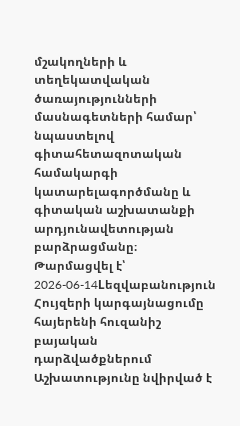մշակողների և տեղեկատվական ծառայությունների մասնագետների համար՝ նպաստելով գիտահետազոտական համակարգի կատարելագործմանը և գիտական աշխատանքի արդյունավետության բարձրացմանը։
Թարմացվել է՝ 2026-06-14Lեզվաբանություն
Հույզերի կարգայնացումը հայերենի հուզանիշ բայական դարձվածքներում
Աշխատությունը նվիրված է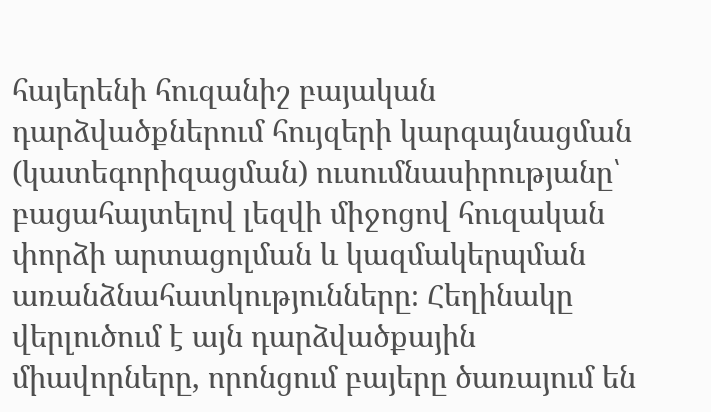հայերենի հուզանիշ բայական դարձվածքներում հույզերի կարգայնացման (կատեգորիզացման) ուսումնասիրությանը՝ բացահայտելով լեզվի միջոցով հուզական փորձի արտացոլման և կազմակերպման առանձնահատկությունները։ Հեղինակը վերլուծում է այն դարձվածքային միավորները, որոնցում բայերը ծառայում են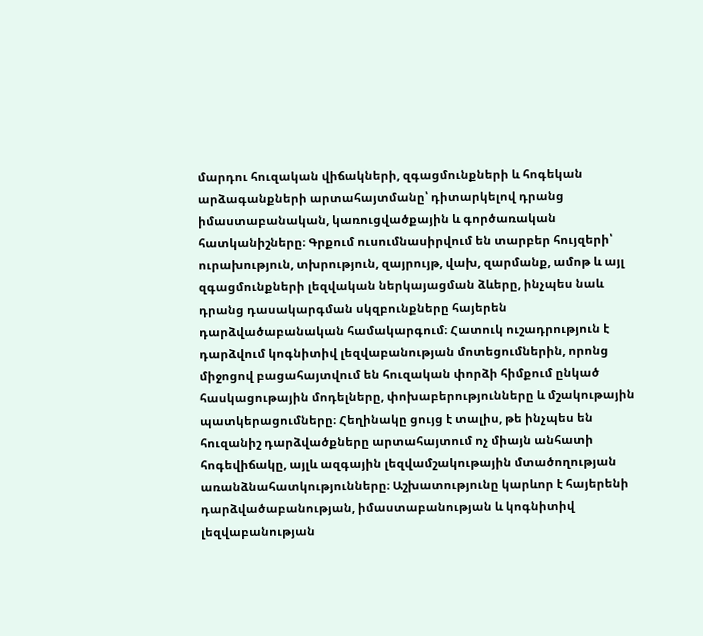մարդու հուզական վիճակների, զգացմունքների և հոգեկան արձագանքների արտահայտմանը՝ դիտարկելով դրանց իմաստաբանական, կառուցվածքային և գործառական հատկանիշները։ Գրքում ուսումնասիրվում են տարբեր հույզերի՝ ուրախություն, տխրություն, զայրույթ, վախ, զարմանք, ամոթ և այլ զգացմունքների լեզվական ներկայացման ձևերը, ինչպես նաև դրանց դասակարգման սկզբունքները հայերեն դարձվածաբանական համակարգում։ Հատուկ ուշադրություն է դարձվում կոգնիտիվ լեզվաբանության մոտեցումներին, որոնց միջոցով բացահայտվում են հուզական փորձի հիմքում ընկած հասկացութային մոդելները, փոխաբերությունները և մշակութային պատկերացումները։ Հեղինակը ցույց է տալիս, թե ինչպես են հուզանիշ դարձվածքները արտահայտում ոչ միայն անհատի հոգեվիճակը, այլև ազգային լեզվամշակութային մտածողության առանձնահատկությունները։ Աշխատությունը կարևոր է հայերենի դարձվածաբանության, իմաստաբանության և կոգնիտիվ լեզվաբանության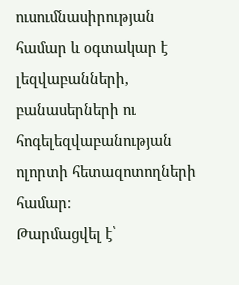ուսումնասիրության համար և օգտակար է լեզվաբանների, բանասերների ու հոգելեզվաբանության ոլորտի հետազոտողների համար։
Թարմացվել է՝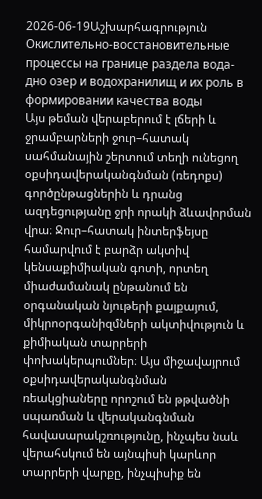2026-06-19Աշխարհագրություն
Окислительно-восстановительные процессы на границе раздела вода-дно озер и водохранилищ и их роль в формировании качества воды
Այս թեման վերաբերում է լճերի և ջրամբարների ջուր–հատակ սահմանային շերտում տեղի ունեցող օքսիդավերականգնման (ռեդոքս) գործընթացներին և դրանց ազդեցությանը ջրի որակի ձևավորման վրա։ Ջուր–հատակ ինտերֆեյսը համարվում է բարձր ակտիվ կենսաքիմիական գոտի, որտեղ միաժամանակ ընթանում են օրգանական նյութերի քայքայում, միկրոօրգանիզմների ակտիվություն և քիմիական տարրերի փոխակերպումներ։ Այս միջավայրում օքսիդավերականգնման ռեակցիաները որոշում են թթվածնի սպառման և վերականգնման հավասարակշռությունը, ինչպես նաև վերահսկում են այնպիսի կարևոր տարրերի վարքը, ինչպիսիք են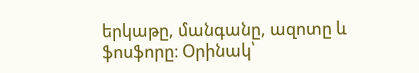երկաթը, մանգանը, ազոտը և ֆոսֆորը։ Օրինակ՝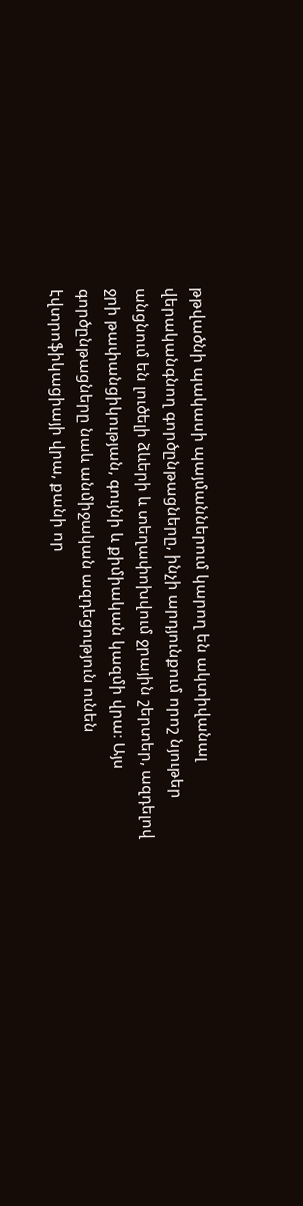թթվածնի պակասի պայմաններում կարող են ակտիվանալ վերականգնող գործընթացները, ինչի արդյունքում որոշ նյութեր անցնում են լուծելի ձևերի և տեղափոխվում ջրային շերտեր, ազդելով ջրի թափանցիկության, գույնի և քիմիական կազմի վրա։ Այս գործընթացները նաև անմիջական ազդեցություն ունեն էվտրոֆիկացիայի վրա, քանի որ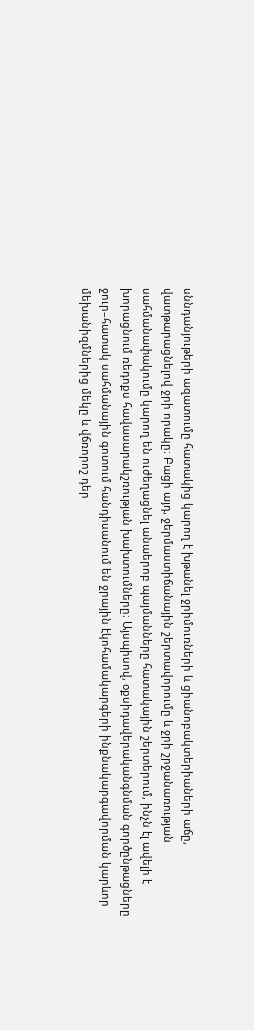սննդանյութերի ազատումը հատակից կարող է խթանել ջրիմուռների և ցիանոբակտերիաների աճը, վատթարացնելով ջրի որակը։ Բացի այդ, ջերմաստիճանային շերտավորումը և ջրի շրջանառության սահմանափակումը կարող են ուժեղացնել անաերոբ պայմանները հատակային շերտերում, ինչն էլ ավելի է խորացնում ռեդոքս հավասարակշռության խախտումները։ Այսպիսով, օքսիդավերականգնման գործընթացները ջուր–հատակ սահմանային գոտում հանդիսանում են ջրային էկոհամակարգերի ինքնակարգավորման կարևոր մեխանիզմներից մեկը և վճռորոշ դեր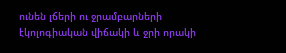ունեն լճերի ու ջրամբարների էկոլոգիական վիճակի և ջրի որակի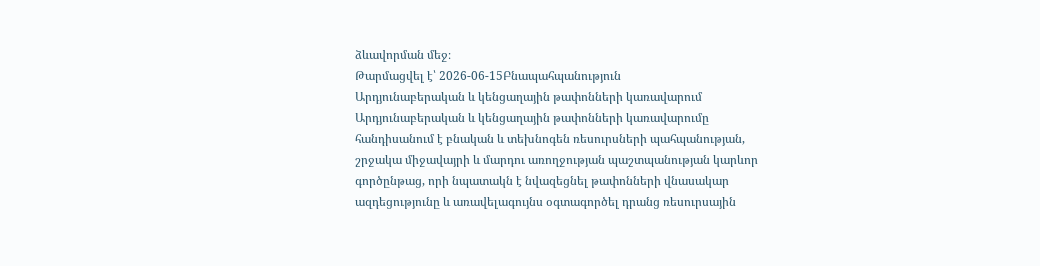ձևավորման մեջ։
Թարմացվել է՝ 2026-06-15Բնապահպանություն
Արդյունաբերական և կենցաղային թափոնների կառավարում
Արդյունաբերական և կենցաղային թափոնների կառավարումը հանդիսանում է բնական և տեխնոգեն ռեսուրսների պահպանության, շրջակա միջավայրի և մարդու առողջության պաշտպանության կարևոր գործընթաց, որի նպատակն է նվազեցնել թափոնների վնասակար ազդեցությունը և առավելագույնս օգտագործել դրանց ռեսուրսային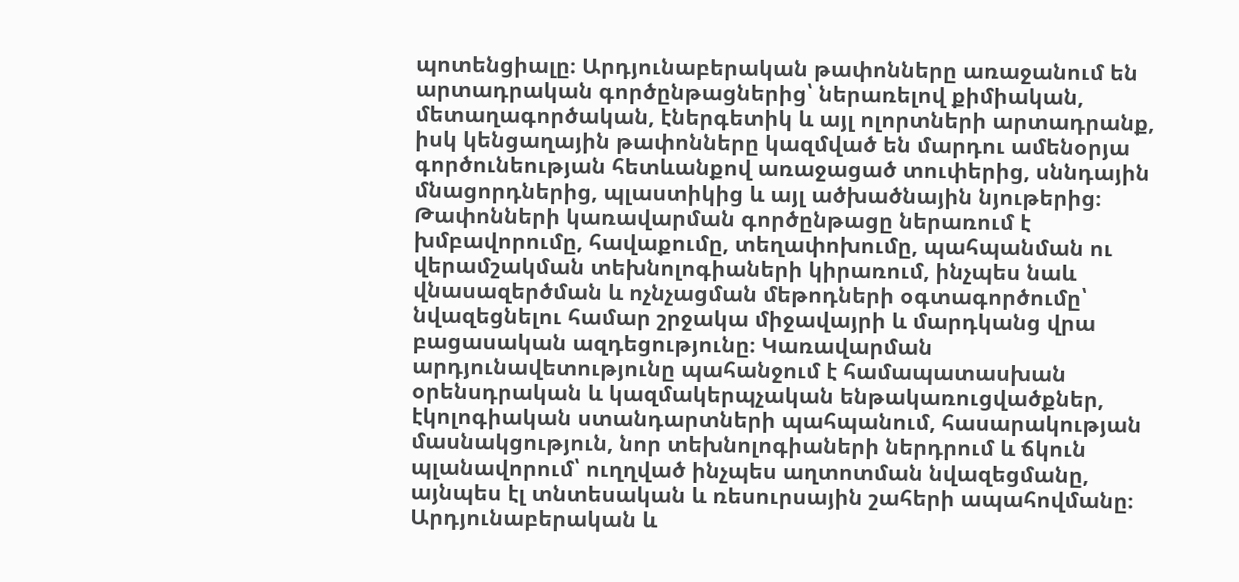պոտենցիալը։ Արդյունաբերական թափոնները առաջանում են արտադրական գործընթացներից՝ ներառելով քիմիական, մետաղագործական, էներգետիկ և այլ ոլորտների արտադրանք, իսկ կենցաղային թափոնները կազմված են մարդու ամենօրյա գործունեության հետևանքով առաջացած տուփերից, սննդային մնացորդներից, պլաստիկից և այլ ածխածնային նյութերից։ Թափոնների կառավարման գործընթացը ներառում է խմբավորումը, հավաքումը, տեղափոխումը, պահպանման ու վերամշակման տեխնոլոգիաների կիրառում, ինչպես նաև վնասազերծման և ոչնչացման մեթոդների օգտագործումը՝ նվազեցնելու համար շրջակա միջավայրի և մարդկանց վրա բացասական ազդեցությունը։ Կառավարման արդյունավետությունը պահանջում է համապատասխան օրենսդրական և կազմակերպչական ենթակառուցվածքներ, էկոլոգիական ստանդարտների պահպանում, հասարակության մասնակցություն, նոր տեխնոլոգիաների ներդրում և ճկուն պլանավորում՝ ուղղված ինչպես աղտոտման նվազեցմանը, այնպես էլ տնտեսական և ռեսուրսային շահերի ապահովմանը։ Արդյունաբերական և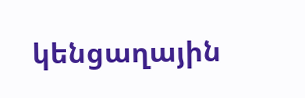կենցաղային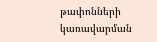թափոնների կառավարման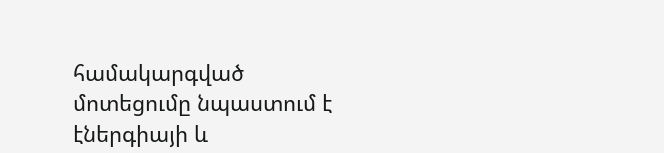համակարգված մոտեցումը նպաստում է էներգիայի և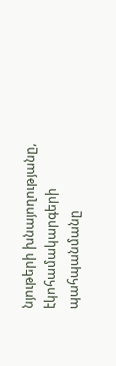նյութերի խնայողությանը, էկոհամակարգերի պահպանմանը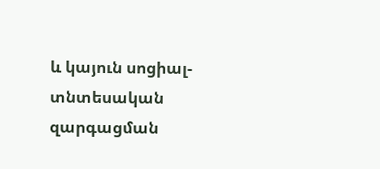և կայուն սոցիալ-տնտեսական զարգացման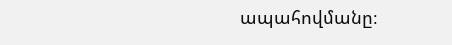ապահովմանը։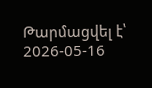Թարմացվել է՝ 2026-05-16